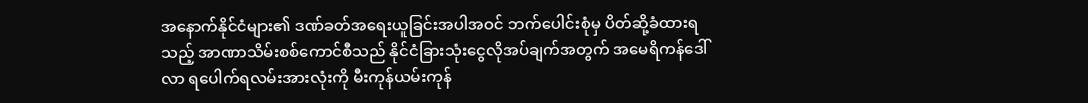အနောက်နိုင်ငံများ၏ ဒဏ်ခတ်အရေးယူခြင်းအပါအဝင် ဘက်ပေါင်းစုံမှ ပိတ်ဆို့ခံထားရသည့် အာဏာသိမ်းစစ်ကောင်စီသည် နိုင်ငံခြားသုံးငွေလိုအပ်ချက်အတွက် အမေရိကန်ဒေါ်လာ ရပေါက်ရလမ်းအားလုံးကို မီးကုန်ယမ်းကုန်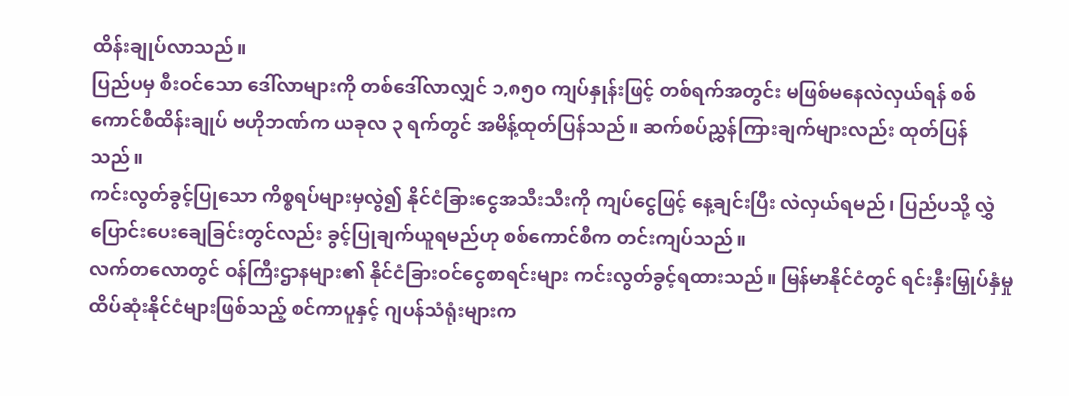ထိန်းချုပ်လာသည်။
ပြည်ပမှ စီးဝင်သော ဒေါ်လာများကို တစ်ဒေါ်လာလျှင် ၁,၈၅၀ ကျပ်နှုန်းဖြင့် တစ်ရက်အတွင်း မဖြစ်မနေလဲလှယ်ရန် စစ်ကောင်စီထိန်းချုပ် ဗဟိုဘဏ်က ယခုလ ၃ ရက်တွင် အမိန့်ထုတ်ပြန်သည်။ ဆက်စပ်ညွှန်ကြားချက်များလည်း ထုတ်ပြန်သည်။
ကင်းလွတ်ခွင့်ပြုသော ကိစ္စရပ်များမှလွဲ၍ နိုင်ငံခြားငွေအသီးသီးကို ကျပ်ငွေဖြင့် နေ့ချင်းပြီး လဲလှယ်ရမည်၊ ပြည်ပသို့ လွှဲပြောင်းပေးချေခြင်းတွင်လည်း ခွင့်ပြုချက်ယူရမည်ဟု စစ်ကောင်စီက တင်းကျပ်သည်။
လက်တလောတွင် ဝန်ကြီးဌာနများ၏ နိုင်ငံခြားဝင်ငွေစာရင်းများ ကင်းလွတ်ခွင့်ရထားသည်။ မြန်မာနိုင်ငံတွင် ရင်းနှီးမြှုပ်နှံမှုထိပ်ဆုံးနိုင်ငံများဖြစ်သည့် စင်ကာပူနှင့် ဂျပန်သံရုံးများက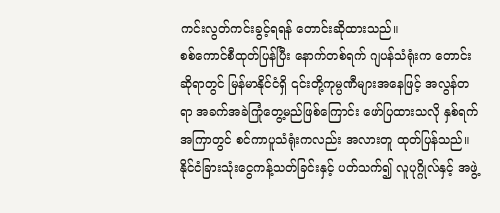ကင်းလွတ်ကင်းခွင့်ရရန် တောင်းဆိုထားသည်။
စစ်ကောင်စီထုတ်ပြန်ပြီး နောက်တစ်ရက် ဂျပန်သံရုံးက တောင်းဆိုရာတွင် မြန်မာနိုင်ငံရှိ ၎င်းတို့ကုမ္ပဏီများအနေဖြင့် အလွန်တရာ အခက်အခဲကြုံတွေ့မည်ဖြစ်ကြောင်း ဖော်ပြထားသလို နှစ်ရက်အကြာတွင် စင်ကာပူသံရုံးကလည်း အလားတူ ထုတ်ပြန်သည်။
နိုင်ငံခြားသုံးငွေကန့်သတ်ခြင်းနှင့် ပတ်သက်၍ လူပုဂ္ဂိုလ်နှင့် အဖွဲ့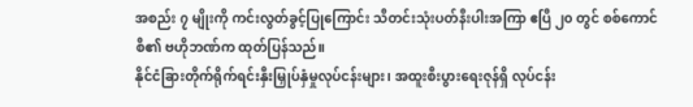အစည်း ၇ မျိုးကို ကင်းလွတ်ခွင့်ပြုကြောင်း သီတင်းသုံးပတ်နီးပါးအကြာ ဧပြီ ၂၀ တွင် စစ်ကောင်စီ၏ ဗဟိုဘဏ်က ထုတ်ပြန်သည်။
နိုင်ငံခြားတိုက်ရိုက်ရင်းနှီးမြှုပ်နှံမှုလုပ်ငန်းများ၊ အထူးစီးပွားရေးဇုန်ရှိ လုပ်ငန်း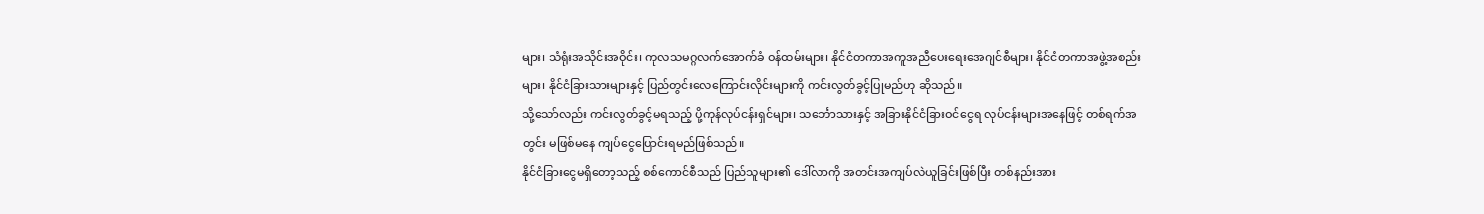များ၊ သံရုံးအသိုင်းအဝိုင်း၊ ကုလသမဂ္ဂလက်အောက်ခံ ဝန်ထမ်းများ၊ နိုင်ငံတကာအကူအညီပေးရေးအေဂျင်စီများ၊ နိုင်ငံတကာအဖွဲ့အစည်းများ၊ နိုင်ငံခြားသားများနှင့် ပြည်တွင်းလေကြောင်းလိုင်းများကို ကင်းလွတ်ခွင့်ပြုမည်ဟု ဆိုသည်။
သို့သော်လည်း ကင်းလွတ်ခွင့်မရသည့် ပို့ကုန်လုပ်ငန်းရှင်များ၊ သင်္ဘောသားနှင့် အခြားနိုင်ငံခြားဝင်ငွေရ လုပ်ငန်းများအနေဖြင့် တစ်ရက်အတွင်း မဖြစ်မနေ ကျပ်ငွေပြောင်းရမည်ဖြစ်သည်။
နိုင်ငံခြားငွေမရှိတော့သည့် စစ်ကောင်စီသည် ပြည်သူများ၏ ဒေါ်လာကို အတင်းအကျပ်လဲယူခြင်းဖြစ်ပြီး တစ်နည်းအား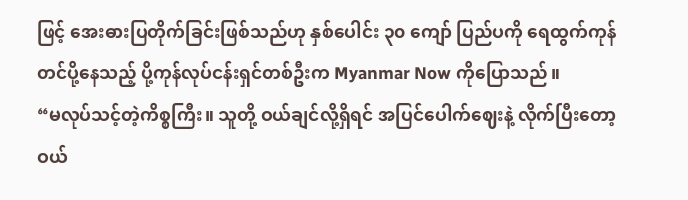ဖြင့် အေးဓားပြတိုက်ခြင်းဖြစ်သည်ဟု နှစ်ပေါင်း ၃၀ ကျော် ပြည်ပကို ရေထွက်ကုန်တင်ပို့နေသည့် ပို့ကုန်လုပ်ငန်းရှင်တစ်ဦးက Myanmar Now ကိုပြောသည်။
“မလုပ်သင့်တဲ့ကိစ္စကြီး။ သူတို့ ဝယ်ချင်လို့ရှိရင် အပြင်ပေါက်ဈေးနဲ့ လိုက်ပြီးတော့ ဝယ်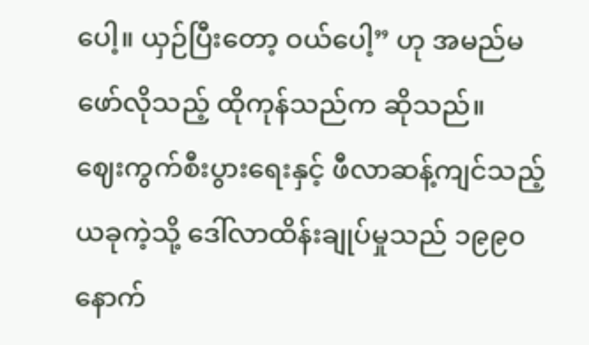ပေါ့။ ယှဉ်ပြီးတော့ ဝယ်ပေါ့” ဟု အမည်မဖော်လိုသည့် ထိုကုန်သည်က ဆိုသည်။
ဈေးကွက်စီးပွားရေးနှင့် ဖီလာဆန့်ကျင်သည့် ယခုကဲ့သို့ ဒေါ်လာထိန်းချုပ်မှုသည် ၁၉၉၀ နောက်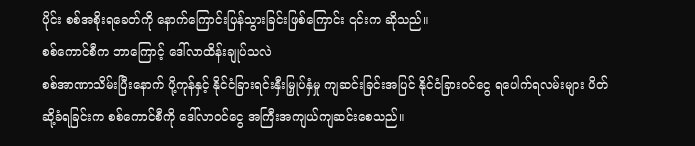ပိုင်း စစ်အစိုးရခေတ်ကို နောက်ကြောင်းပြန်သွားခြင်းဖြစ်ကြောင်း ၎င်းက ဆိုသည်။
စစ်ကောင်စီက ဘာကြောင့် ဒေါ်လာထိန်းချုပ်သလဲ
စစ်အာဏာသိမ်းပြီးနောက် ပို့ကုန်နှင့် နိုင်ငံခြားရင်းနှီးမြှုပ်နှံမှု ကျဆင်းခြင်းအပြင် နိုင်ငံခြားဝင်ငွေ ရပေါက်ရလမ်းများ ပိတ်ဆို့ခံရခြင်းက စစ်ကောင်စီကို ဒေါ်လာဝင်ငွေ အကြီးအကျယ်ကျဆင်းစေသည်။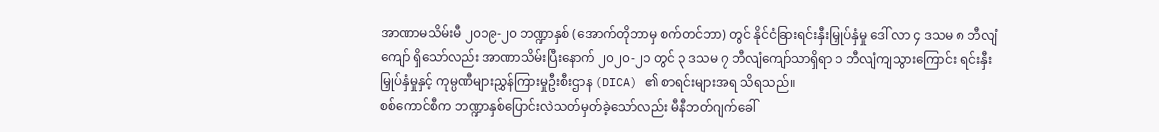အာဏာမသိမ်းမီ ၂၀၁၉-၂၀ ဘဏ္ဍာနှစ် (အောက်တိုဘာမှ စက်တင်ဘာ) တွင် နိုင်ငံခြားရင်းနှီးမြှုပ်နှံမှု ဒေါ် လာ ၄ ဒသမ ၈ ဘီလျံကျော် ရှိသော်လည်း အာဏာသိမ်းပြီးနောက် ၂၀၂၀-၂၁ တွင် ၃ ဒသမ ၇ ဘီလျံကျော်သာရှိရာ ၁ ဘီလျံကျသွားကြောင်း ရင်းနှီးမြှုပ်နှံမှုနှင့် ကုမ္ပဏီများညွှန်ကြားမှုဦးစီးဌာန (DICA) ၏ စာရင်းများအရ သိရသည်။
စစ်ကောင်စီက ဘဏ္ဍာနှစ်ပြောင်းလဲသတ်မှတ်ခဲ့သော်လည်း မီနီဘတ်ဂျက်ခေါ်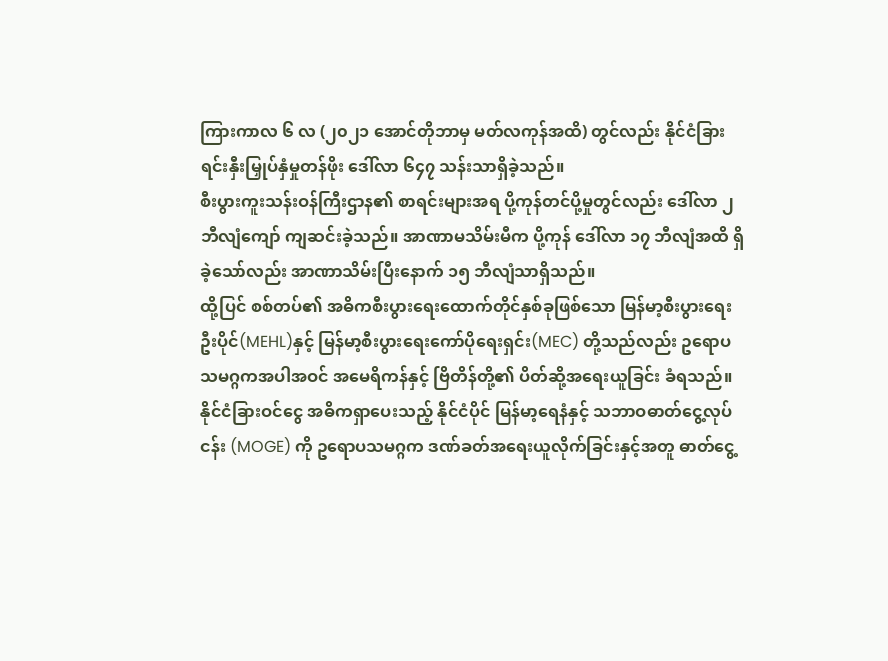ကြားကာလ ၆ လ (၂၀၂၁ အောင်တိုဘာမှ မတ်လကုန်အထိ) တွင်လည်း နိုင်ငံခြားရင်းနှီးမြှုပ်နှံမှုတန်ဖိုး ဒေါ်လာ ၆၄၇ သန်းသာရှိခဲ့သည်။
စီးပွားကူးသန်းဝန်ကြီးဌာန၏ စာရင်းများအရ ပို့ကုန်တင်ပို့မှုတွင်လည်း ဒေါ်လာ ၂ ဘီလျံကျော် ကျဆင်းခဲ့သည်။ အာဏာမသိမ်းမီက ပို့ကုန် ဒေါ်လာ ၁၇ ဘီလျံအထိ ရှိခဲ့သော်လည်း အာဏာသိမ်းပြီးနောက် ၁၅ ဘီလျံသာရှိသည်။
ထို့ပြင် စစ်တပ်၏ အဓိကစီးပွားရေးထောက်တိုင်နှစ်ခုဖြစ်သော မြန်မာ့စီးပွားရေးဦးပိုင်(MEHL)နှင့် မြန်မာ့စီးပွားရေးကော်ပိုရေးရှင်း(MEC) တို့သည်လည်း ဥရောပသမဂ္ဂကအပါအဝင် အမေရိကန်နှင့် ဗြိတိန်တို့၏ ပိတ်ဆို့အရေးယူခြင်း ခံရသည်။
နိုင်ငံခြားဝင်ငွေ အဓိကရှာပေးသည့် နိုင်ငံပိုင် မြန်မာ့ရေနံနှင့် သဘာဝဓာတ်ငွေ့လုပ်ငန်း (MOGE) ကို ဥရောပသမဂ္ဂက ဒဏ်ခတ်အရေးယူလိုက်ခြင်းနှင့်အတူ ဓာတ်ငွေ့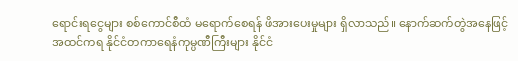ရောင်းရငွေများ စစ်ကောင်စီထံ မရောက်စေရန် ဖိအားပေးမှုများ ရှိလာသည်။ နောက်ဆက်တွဲအနေဖြင့် အထင်ကရ နိုင်ငံတကာရေနံကုမ္ပဏီကြီးများ နိုင်ငံ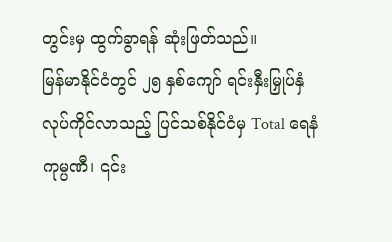တွင်းမှ ထွက်ခွာရန် ဆုံးဖြတ်သည်။
မြန်မာနိုင်ငံတွင် ၂၅ နှစ်ကျော် ရင်းနှီးမြှုပ်နှံလုပ်ကိုင်လာသည့် ပြင်သစ်နိုင်ငံမှ Total ရေနံကုမ္ပဏီ၊ ၎င်း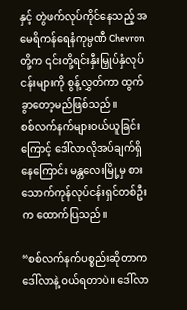နှင့် တွဲဖက်လုပ်ကိုင်နေသည့် အမေရိကန်ရေနံကုမ္ပဏီ Chevron တို့က ၎င်းတို့ရင်းနှီးမြှုပ်နှံလုပ်ငန်းများကို စွန့်လွှတ်ကာ ထွက်ခွာတော့မည်ဖြစ်သည်။
စစ်လက်နက်များဝယ်ယူခြင်းကြောင့် ဒေါ်လာလိုအပ်ချက်ရှိနေကြောင်း မန္တလေးမြို့မှ စားသောက်ကုန်လုပ်ငန်းရှင်တစ်ဦးက ထောက်ပြသည်။

“စစ်လက်နက်ပစ္စည်းဆိုတာက ဒေါ်လာနဲ့ ဝယ်ရတာပဲ။ ဒေါ်လာ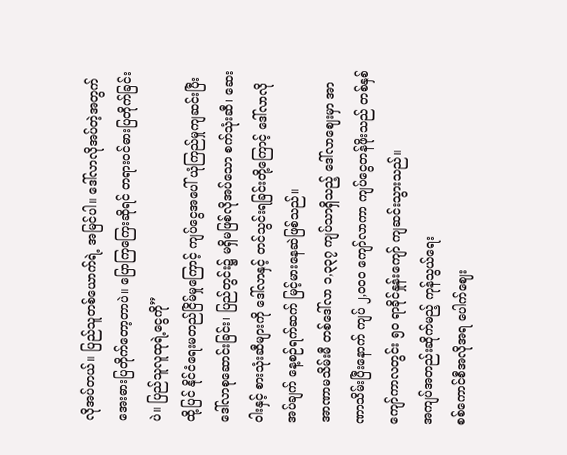လိုအပ်တယ်။ ပြည်သူတစ်ယောက်ရဲ့ အမြင်ပါ။ ဒေါ်လာလိုအပ်တဲ့အတွက် အေးဓားပြတိုက်တော့တာပဲ။ ပြောကြကြေးဆိုရင် တရားဝင်ဓားပြတိုက်ခြင်းပဲ။ ပြည်သူလူထုရဲ့ငွေကို”
ထို့ပြင် နိုင်ငံရေးမတည်ငြိမ်မှုကြောင့် ကျပ်ငွေအပေါ် ယုံကြည်မှုကျဆင်းပြီး ဒေါ်လာစုဆောင်းခြင်း၊ ပြည်တွင်း၌ မရှိမဖြစ်လိုအပ်သော စက်သုံးဆီ၊ ဆေးဝါးနှင့် စားသုံးဆီများကို ဒေါ်လာနှင့် တင်သွင်းရခြင်းတို့ကြောင့် ဒေါ်လာလိုအပ်ချက် နေ့စဉ်ရက်ဆက် မြင့်မားနေဆဲဖြစ်သည်။
အာဏာမသိမ်းမီ တစ်ဒေါ်လာ ၁,၃၃၇ ကျပ်သာရှိသည့် ဒေါ်လာဈေးမှာ အာဏာသိမ်းပြီးနောက် ကျပ် ၂,၀၀၀ ကျော်လာကာ ကျပ်ငွေတန်ဖိုးသည် တစ်နှစ်ကျော်ကာလတွင်း ၅၀ ရာခိုင်နှုန်းကျော် ကျဆင်းသွားသည်။
အကျပ်အတည်းဆိုက်မည့် ကုန်သွယ်ရေး
စစ်ကောင်စီအလိုအရ ပေါက်ဈေး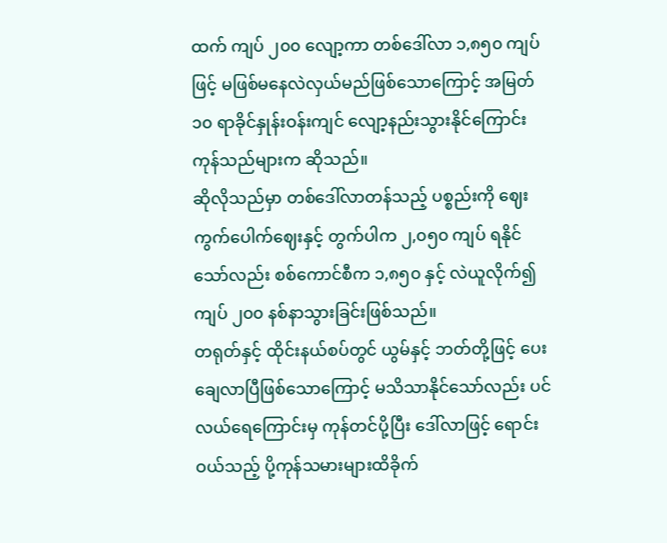ထက် ကျပ် ၂၀၀ လျော့ကာ တစ်ဒေါ်လာ ၁,၈၅၀ ကျပ်ဖြင့် မဖြစ်မနေလဲလှယ်မည်ဖြစ်သောကြောင့် အမြတ် ၁၀ ရာခိုင်နှုန်းဝန်းကျင် လျော့နည်းသွားနိုင်ကြောင်း ကုန်သည်များက ဆိုသည်။
ဆိုလိုသည်မှာ တစ်ဒေါ်လာတန်သည့် ပစ္စည်းကို ဈေးကွက်ပေါက်ဈေးနှင့် တွက်ပါက ၂,၀၅၀ ကျပ် ရနိုင်သော်လည်း စစ်ကောင်စီက ၁,၈၅၀ နှင့် လဲယူလိုက်၍ ကျပ် ၂၀၀ နစ်နာသွားခြင်းဖြစ်သည်။
တရုတ်နှင့် ထိုင်းနယ်စပ်တွင် ယွမ်နှင့် ဘတ်တို့ဖြင့် ပေးချေလာပြီဖြစ်သောကြောင့် မသိသာနိုင်သော်လည်း ပင်လယ်ရေကြောင်းမှ ကုန်တင်ပို့ပြီး ဒေါ်လာဖြင့် ရောင်းဝယ်သည့် ပို့ကုန်သမားများထိခိုက်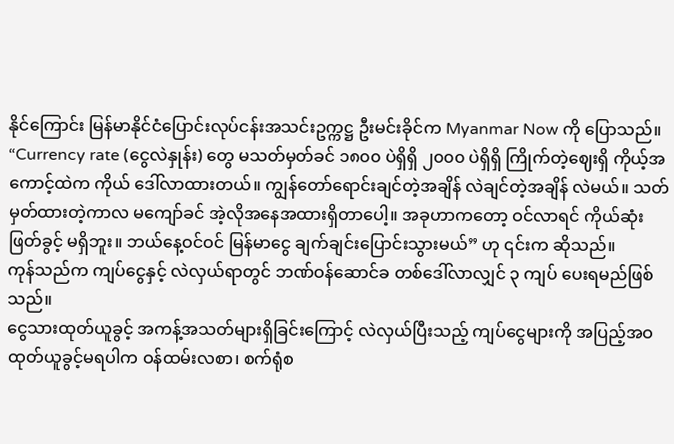နိုင်ကြောင်း မြန်မာနိုင်ငံပြောင်းလုပ်ငန်းအသင်းဥက္ကဋ္ဌ ဦးမင်းခိုင်က Myanmar Now ကို ပြောသည်။
“Currency rate (ငွေလဲနှုန်း) တွေ မသတ်မှတ်ခင် ၁၈၀၀ ပဲရှိရှိ ၂၀၀၀ ပဲရှိရှိ ကြိုက်တဲ့ဈေးရှိ ကိုယ့်အကောင့်ထဲက ကိုယ် ဒေါ်လာထားတယ်။ ကျွန်တော်ရောင်းချင်တဲ့အချိန် လဲချင်တဲ့အချိန် လဲမယ်။ သတ်မှတ်ထားတဲ့ကာလ မကျော်ခင် အဲ့လိုအနေအထားရှိတာပေါ့။ အခုဟာကတော့ ဝင်လာရင် ကိုယ်ဆုံးဖြတ်ခွင့် မရှိဘူး။ ဘယ်နေ့ဝင်ဝင် မြန်မာငွေ ချက်ချင်းပြောင်းသွားမယ်” ဟု ၎င်းက ဆိုသည်။
ကုန်သည်က ကျပ်ငွေနှင့် လဲလှယ်ရာတွင် ဘဏ်ဝန်ဆောင်ခ တစ်ဒေါ်လာလျှင် ၃ ကျပ် ပေးရမည်ဖြစ်သည်။
ငွေသားထုတ်ယူခွင့် အကန့်အသတ်များရှိခြင်းကြောင့် လဲလှယ်ပြီးသည့် ကျပ်ငွေများကို အပြည့်အဝထုတ်ယူခွင့်မရပါက ဝန်ထမ်းလစာ၊ စက်ရုံစ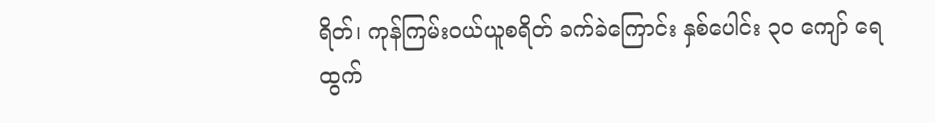ရိတ်၊ ကုန်ကြမ်းဝယ်ယူစရိတ် ခက်ခဲကြောင်း နှစ်ပေါင်း ၃၀ ကျော် ရေထွက်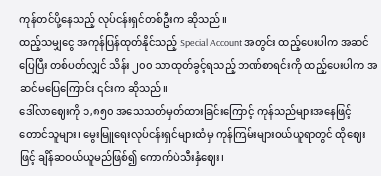ကုန်တင်ပို့နေသည့် လုပ်ငန်းရှင်တစ်ဦးက ဆိုသည်။
ထည့်သမျှငွေ အကုန်ပြန်ထုတ်နိုင်သည့် Special Account အတွင်း ထည့်ပေးပါက အဆင်ပြေပြီး တစ်ပတ်လျှင် သိန်း ၂၀၀ သာထုတ်ခွင့်ရသည့် ဘဏ်စာရင်းကို ထည့်ပေးပါက အဆင်မပြေကြောင်း ၎င်းက ဆိုသည်။
ဒေါ်လာဈေးကို ၁,၈၅၀ အသေသတ်မှတ်ထားခြင်းကြောင့် ကုန်သည်များအနေဖြင့် တောင်သူများ၊ မွေးမြူရေးလုပ်ငန်းရှင်များထံမှ ကုန်ကြမ်းများဝယ်ယူရာတွင် ထိုဈေးဖြင့် ချိန်ဆဝယ်ယူမည်ဖြစ်၍ ကောက်ပဲသီးနှံဈေး၊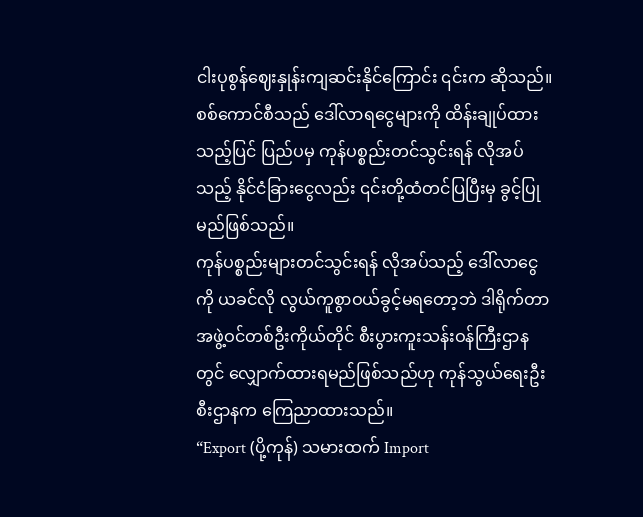ငါးပုစွန်ဈေးနှုန်းကျဆင်းနိုင်ကြောင်း ၎င်းက ဆိုသည်။
စစ်ကောင်စီသည် ဒေါ်လာရငွေများကို ထိန်းချုပ်ထားသည့်ပြင် ပြည်ပမှ ကုန်ပစ္စည်းတင်သွင်းရန် လိုအပ်သည့် နိုင်ငံခြားငွေလည်း ၎င်းတို့ထံတင်ပြပြီးမှ ခွင့်ပြုမည်ဖြစ်သည်။
ကုန်ပစ္စည်းများတင်သွင်းရန် လိုအပ်သည့် ဒေါ်လာငွေကို ယခင်လို လွယ်ကူစွာဝယ်ခွင့်မရတော့ဘဲ ဒါရိုက်တာအဖွဲ့ဝင်တစ်ဦးကိုယ်တိုင် စီးပွားကူးသန်းဝန်ကြီးဌာနတွင် လျှောက်ထားရမည်ဖြစ်သည်ဟု ကုန်သွယ်ရေးဦးစီးဌာနက ကြေညာထားသည်။
“Export (ပို့ကုန်) သမားထက် Import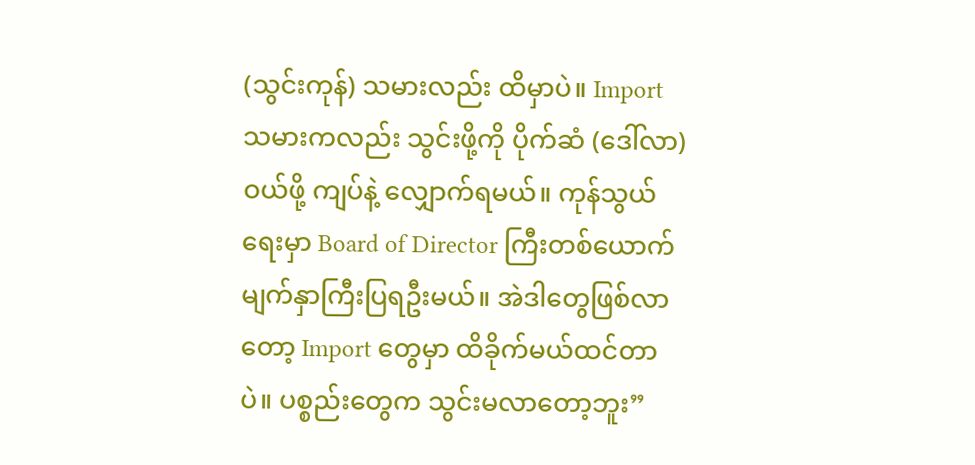(သွင်းကုန်) သမားလည်း ထိမှာပဲ။ Import သမားကလည်း သွင်းဖို့ကို ပိုက်ဆံ (ဒေါ်လာ) ဝယ်ဖို့ ကျပ်နဲ့ လျှောက်ရမယ်။ ကုန်သွယ်ရေးမှာ Board of Director ကြီးတစ်ယောက် မျက်နှာကြီးပြရဦးမယ်။ အဲဒါတွေဖြစ်လာတော့ Import တွေမှာ ထိခိုက်မယ်ထင်တာပဲ။ ပစ္စည်းတွေက သွင်းမလာတော့ဘူး”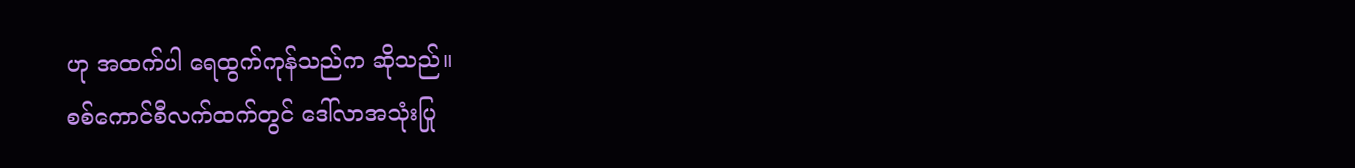ဟု အထက်ပါ ရေထွက်ကုန်သည်က ဆိုသည်။
စစ်ကောင်စီလက်ထက်တွင် ဒေါ်လာအသုံးပြု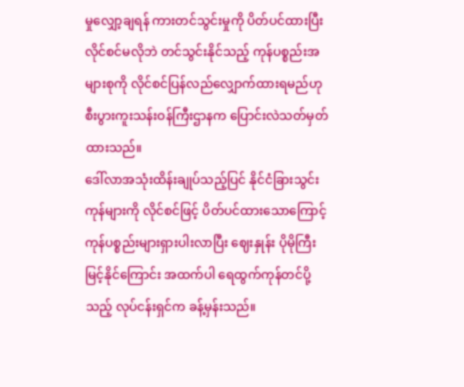မှုလျှော့ချရန် ကားတင်သွင်းမှုကို ပိတ်ပင်ထားပြီး လိုင်စင်မလိုဘဲ တင်သွင်းနိုင်သည့် ကုန်ပစ္စည်းအများစုကို လိုင်စင်ပြန်လည်လျှောက်ထားရမည်ဟု စီးပွားကူးသန်းဝန်ကြီးဌာနက ပြောင်းလဲသတ်မှတ်ထားသည်။
ဒေါ်လာအသုံးထိန်းချုပ်သည့်ပြင် နိုင်ငံခြားသွင်းကုန်များကို လိုင်စင်ဖြင့် ပိတ်ပင်ထားသောကြောင့် ကုန်ပစ္စည်းများရှားပါးလာပြီး ဈေးနှုန်း ပိုမိုကြီးမြင့်နိုင်ကြောင်း အထက်ပါ ရေထွက်ကုန်တင်ပို့သည့် လုပ်ငန်းရှင်က ခန့်မှန်းသည်။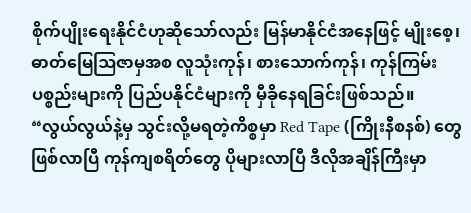စိုက်ပျိုးရေးနိုင်ငံဟုဆိုသော်လည်း မြန်မာနိုင်ငံအနေဖြင့် မျိုးစေ့၊ ဓာတ်မြေဩဇာမှအစ လူသုံးကုန်၊ စားသောက်ကုန်၊ ကုန်ကြမ်းပစ္စည်းများကို ပြည်ပနိုင်ငံများကို မှီခိုနေရခြင်းဖြစ်သည်။
“လွယ်လွယ်နဲ့မှ သွင်းလို့မရတဲ့ကိစ္စမှာ Red Tape (ကြိုးနီစနစ်) တွေ ဖြစ်လာပြီ ကုန်ကျစရိတ်တွေ ပိုများလာပြီ ဒီလိုအချိန်ကြီးမှာ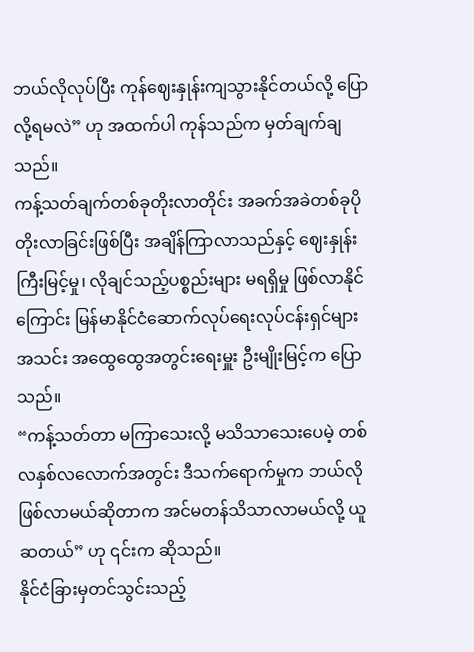ဘယ်လိုလုပ်ပြီး ကုန်ဈေးနှုန်းကျသွားနိုင်တယ်လို့ ပြောလို့ရမလဲ” ဟု အထက်ပါ ကုန်သည်က မှတ်ချက်ချသည်။
ကန့်သတ်ချက်တစ်ခုတိုးလာတိုင်း အခက်အခဲတစ်ခုပိုတိုးလာခြင်းဖြစ်ပြီး အချိန်ကြာလာသည်နှင့် ဈေးနှုန်းကြီးမြင့်မှု၊ လိုချင်သည့်ပစ္စည်းများ မရရှိမှု ဖြစ်လာနိုင်ကြောင်း မြန်မာနိုင်ငံဆောက်လုပ်ရေးလုပ်ငန်းရှင်များအသင်း အထွေထွေအတွင်းရေးမှူး ဦးမျိုးမြင့်က ပြောသည်။
“ကန့်သတ်တာ မကြာသေးလို့ မသိသာသေးပေမဲ့ တစ်လနှစ်လလောက်အတွင်း ဒီသက်ရောက်မှုက ဘယ်လိုဖြစ်လာမယ်ဆိုတာက အင်မတန်သိသာလာမယ်လို့ ယူဆတယ်” ဟု ၎င်းက ဆိုသည်။
နိုင်ငံခြားမှတင်သွင်းသည့်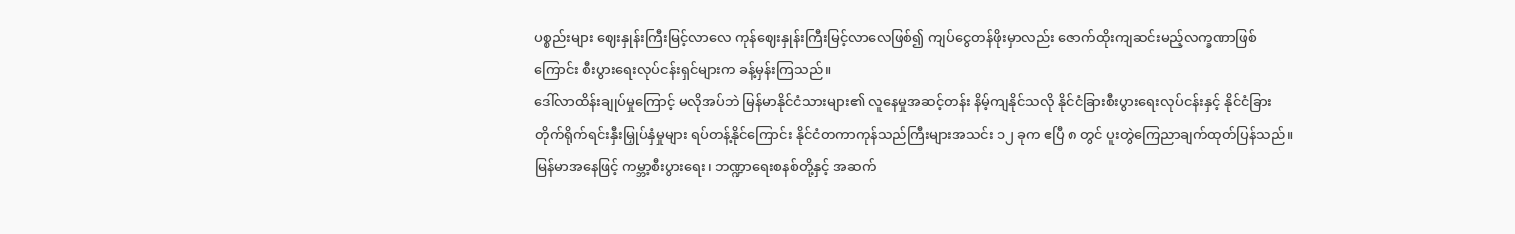ပစ္စည်းများ ဈေးနှုန်းကြီးမြင့်လာလေ ကုန်ဈေးနှုန်းကြီးမြင့်လာလေဖြစ်၍ ကျပ်ငွေတန်ဖိုးမှာလည်း ဇောက်ထိုးကျဆင်းမည့်လက္ခဏာဖြစ်ကြောင်း စီးပွားရေးလုပ်ငန်းရှင်များက ခန့်မှန်းကြသည်။
ဒေါ်လာထိန်းချုပ်မှုကြောင့် မလိုအပ်ဘဲ မြန်မာနိုင်ငံသားများ၏ လူနေမှုအဆင့်တန်း နိမ့်ကျနိုင်သလို နိုင်ငံခြားစီးပွားရေးလုပ်ငန်းနှင့် နိုင်ငံခြားတိုက်ရိုက်ရင်းနှီးမြှုပ်နှံမှုများ ရပ်တန့်နိုင်ကြောင်း နိုင်ငံတကာကုန်သည်ကြီးများအသင်း ၁၂ ခုက ဧပြီ ၈ တွင် ပူးတွဲကြေညာချက်ထုတ်ပြန်သည်။
မြန်မာအနေဖြင့် ကမ္ဘာ့စီးပွားရေး၊ ဘဏ္ဍာရေးစနစ်တို့နှင့် အဆက်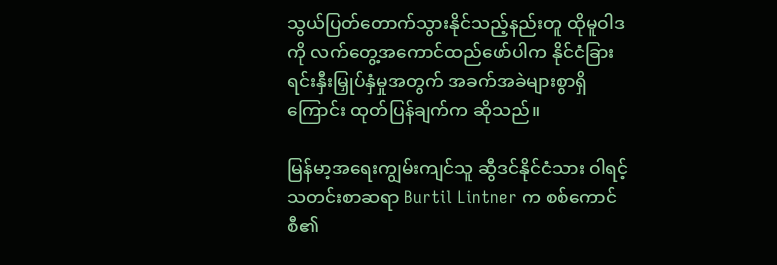သွယ်ပြတ်တောက်သွားနိုင်သည့်နည်းတူ ထိုမူဝါဒကို လက်တွေ့အကောင်ထည်ဖော်ပါက နိုင်ငံခြားရင်းနှီးမြှုပ်နှံမှုအတွက် အခက်အခဲများစွာရှိကြောင်း ထုတ်ပြန်ချက်က ဆိုသည်။

မြန်မာ့အရေးကျွမ်းကျင်သူ ဆွီဒင်နိုင်ငံသား ဝါရင့်သတင်းစာဆရာ Burtil Lintner က စစ်ကောင်စီ၏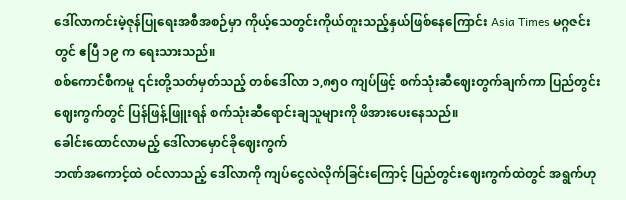ဒေါ်လာကင်းမဲ့ဇုန်ပြုရေးအစီအစဉ်မှာ ကိုယ့်သေတွင်းကိုယ်တူးသည့်နှယ်ဖြစ်နေကြောင်း Asia Times မဂ္ဂဇင်းတွင် ဧပြီ ၁၉ က ရေးသားသည်။
စစ်ကောင်စီကမူ ၎င်းတို့သတ်မှတ်သည့် တစ်ဒေါ်လာ ၁,၈၅၀ ကျပ်ဖြင့် စက်သုံးဆီဈေးတွက်ချက်ကာ ပြည်တွင်းဈေးကွက်တွင် ပြန်ဖြန့်ဖြူးရန် စက်သုံးဆီရောင်းချသူများကို ဖိအားပေးနေသည်။
ခေါင်းထောင်လာမည့် ဒေါ်လာမှောင်ခိုဈေးကွက်
ဘဏ်အကောင့်ထဲ ဝင်လာသည့် ဒေါ်လာကို ကျပ်ငွေလဲလိုက်ခြင်းကြောင့် ပြည်တွင်းဈေးကွက်ထဲတွင် အရွက်ဟု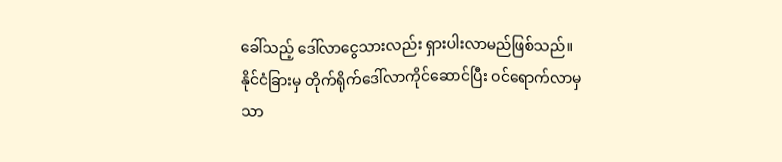ခေါ်သည့် ဒေါ်လာငွေသားလည်း ရှားပါးလာမည်ဖြစ်သည်။
နိုင်ငံခြားမှ တိုက်ရိုက်ဒေါ်လာကိုင်ဆောင်ပြီး ဝင်ရောက်လာမှသာ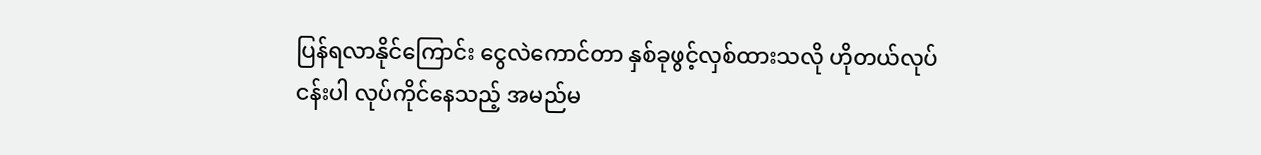ပြန်ရလာနိုင်ကြောင်း ငွေလဲကောင်တာ နှစ်ခုဖွင့်လှစ်ထားသလို ဟိုတယ်လုပ်ငန်းပါ လုပ်ကိုင်နေသည့် အမည်မ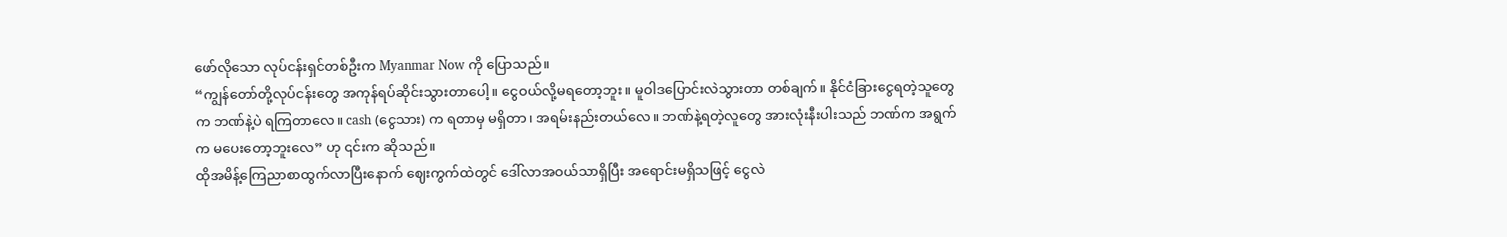ဖော်လိုသော လုပ်ငန်းရှင်တစ်ဦးက Myanmar Now ကို ပြောသည်။
“ကျွန်တော်တို့လုပ်ငန်းတွေ အကုန်ရပ်ဆိုင်းသွားတာပေါ့။ ငွေဝယ်လို့မရတော့ဘူး။ မူဝါဒပြောင်းလဲသွားတာ တစ်ချက်။ နိုင်ငံခြားငွေရတဲ့သူတွေက ဘဏ်နဲ့ပဲ ရကြတာလေ။ cash (ငွေသား) က ရတာမှ မရှိတာ၊ အရမ်းနည်းတယ်လေ။ ဘဏ်နဲ့ရတဲ့လူတွေ အားလုံးနီးပါးသည် ဘဏ်က အရွက်က မပေးတော့ဘူးလေ” ဟု ၎င်းက ဆိုသည်။
ထိုအမိန့်ကြေညာစာထွက်လာပြီးနောက် ဈေးကွက်ထဲတွင် ဒေါ်လာအဝယ်သာရှိပြီး အရောင်းမရှိသဖြင့် ငွေလဲ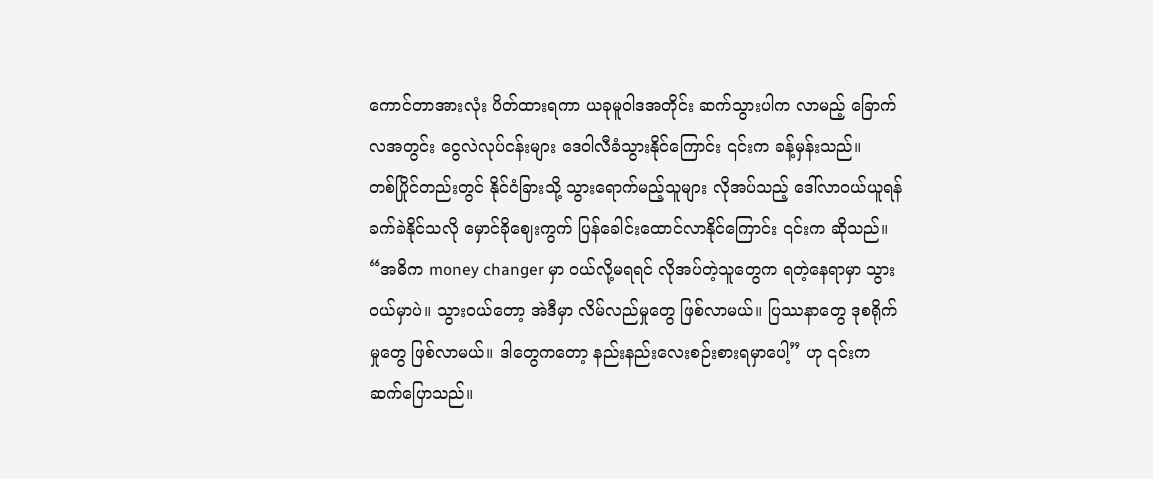ကောင်တာအားလုံး ပိတ်ထားရကာ ယခုမူဝါဒအတိုင်း ဆက်သွားပါက လာမည့် ခြောက်လအတွင်း ငွေလဲလုပ်ငန်းများ ဒေဝါလီခံသွားနိုင်ကြောင်း ၎င်းက ခန့်မှန်းသည်။
တစ်ပြိုင်တည်းတွင် နိုင်ငံခြားသို့ သွားရောက်မည့်သူများ လိုအပ်သည့် ဒေါ်လာဝယ်ယူရန် ခက်ခဲနိုင်သလို မှောင်ခိုဈေးကွက် ပြန်ခေါင်းထောင်လာနိုင်ကြောင်း ၎င်းက ဆိုသည်။
“အဓိက money changer မှာ ဝယ်လို့မရရင် လိုအပ်တဲ့သူတွေက ရတဲ့နေရာမှာ သွားဝယ်မှာပဲ။ သွားဝယ်တော့ အဲဒီမှာ လိမ်လည်မှုတွေ ဖြစ်လာမယ်။ ပြဿနာတွေ ဒုစရိုက်မှုတွေ ဖြစ်လာမယ်။ ဒါတွေကတော့ နည်းနည်းလေးစဉ်းစားရမှာပေါ့” ဟု ၎င်းက ဆက်ပြောသည်။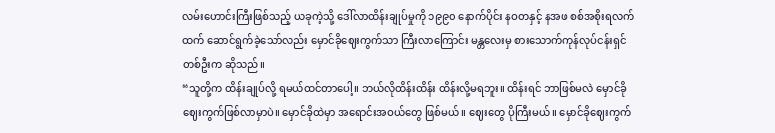လမ်းဟောင်းကြီးဖြစ်သည့် ယခုကဲ့သို့ ဒေါ်လာထိန်းချုပ်မှုကို ၁၉၉၀ နောက်ပိုင်း နဝတနှင့် နအဖ စစ်အစိုးရလက်ထက် ဆောင်ရွက်ခဲ့သော်လည်း မှောင်ခိုဈေးကွက်သာ ကြီးလာကြောင်း မန္တလေးမှ စားသောက်ကုန်လုပ်ငန်းရှင်တစ်ဦးက ဆိုသည်။
“သူတို့က ထိန်းချုပ်လို့ ရမယ်ထင်တာပေါ့။ ဘယ်လိုထိန်းထိန်း ထိန်းလို့မရဘူး။ ထိန်းရင် ဘာဖြစ်မလဲ မှောင်ခိုဈေးကွက်ဖြစ်လာမှာပဲ။ မှောင်ခိုထဲမှာ အရောင်းအဝယ်တွေ ဖြစ်မယ်။ ဈေးတွေ ပိုကြီးမယ်။ မှောင်ခိုဈေးကွက်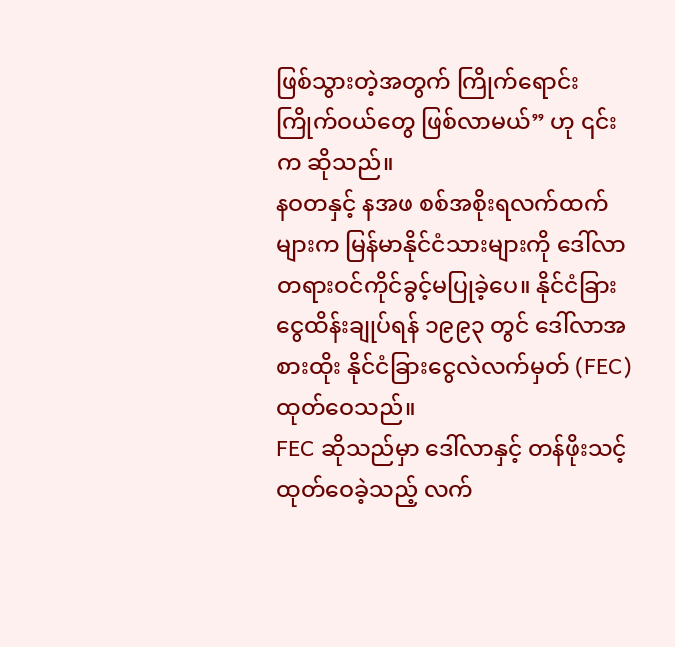ဖြစ်သွားတဲ့အတွက် ကြိုက်ရောင်းကြိုက်ဝယ်တွေ ဖြစ်လာမယ်” ဟု ၎င်းက ဆိုသည်။
နဝတနှင့် နအဖ စစ်အစိုးရလက်ထက်များက မြန်မာနိုင်ငံသားများကို ဒေါ်လာတရားဝင်ကိုင်ခွင့်မပြုခဲ့ပေ။ နိုင်ငံခြားငွေထိန်းချုပ်ရန် ၁၉၉၃ တွင် ဒေါ်လာအစားထိုး နိုင်ငံခြားငွေလဲလက်မှတ် (FEC) ထုတ်ဝေသည်။
FEC ဆိုသည်မှာ ဒေါ်လာနှင့် တန်ဖိုးသင့်ထုတ်ဝေခဲ့သည့် လက်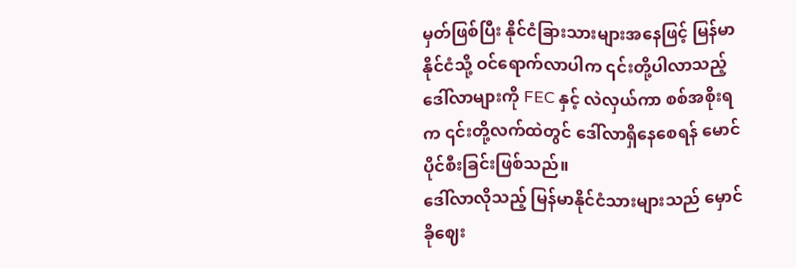မှတ်ဖြစ်ပြီး နိုင်ငံခြားသားများအနေဖြင့် မြန်မာနိုင်ငံသို့ ဝင်ရောက်လာပါက ၎င်းတို့ပါလာသည့် ဒေါ်လာများကို FEC နှင့် လဲလှယ်ကာ စစ်အစိုးရက ၎င်းတို့လက်ထဲတွင် ဒေါ်လာရှိနေစေရန် မောင်ပိုင်စီးခြင်းဖြစ်သည်။
ဒေါ်လာလိုသည့် မြန်မာနိုင်ငံသားများသည် မှောင်ခိုဈေး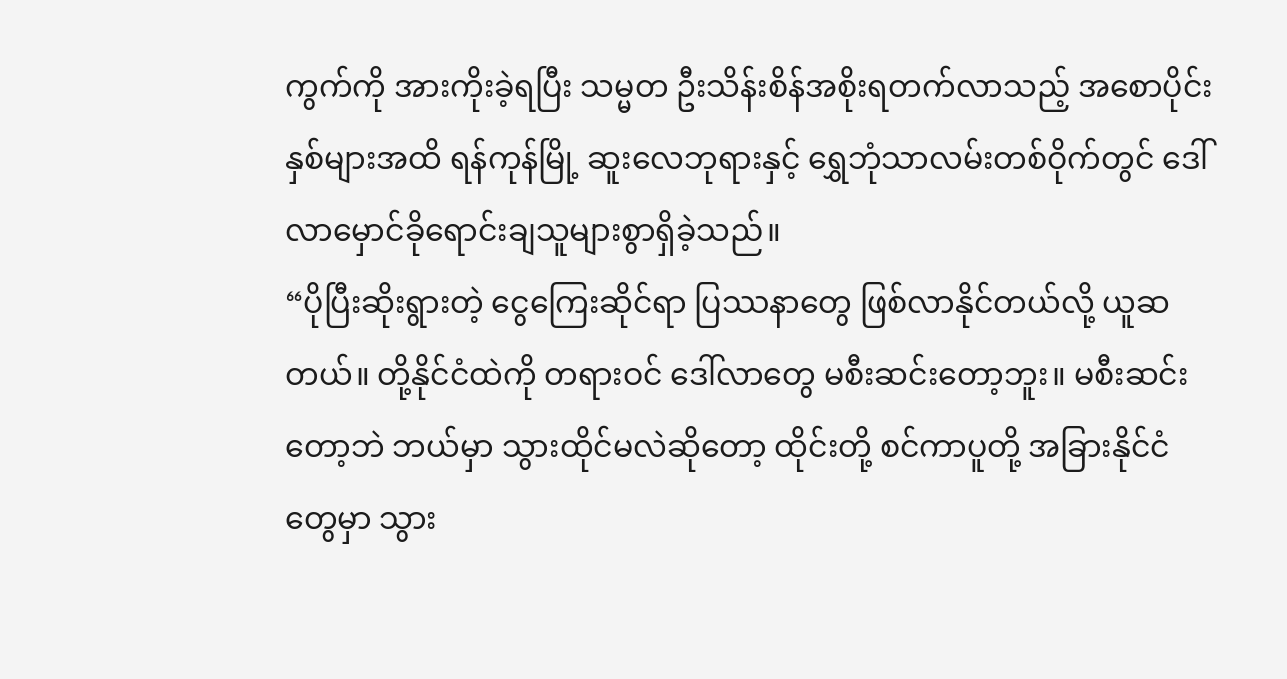ကွက်ကို အားကိုးခဲ့ရပြီး သမ္မတ ဦးသိန်းစိန်အစိုးရတက်လာသည့် အစောပိုင်းနှစ်များအထိ ရန်ကုန်မြို့ ဆူးလေဘုရားနှင့် ရွှေဘုံသာလမ်းတစ်ဝိုက်တွင် ဒေါ်လာမှောင်ခိုရောင်းချသူများစွာရှိခဲ့သည်။
“ပိုပြီးဆိုးရွားတဲ့ ငွေကြေးဆိုင်ရာ ပြဿနာတွေ ဖြစ်လာနိုင်တယ်လို့ ယူဆတယ်။ တို့နိုင်ငံထဲကို တရားဝင် ဒေါ်လာတွေ မစီးဆင်းတော့ဘူး။ မစီးဆင်းတော့ဘဲ ဘယ်မှာ သွားထိုင်မလဲဆိုတော့ ထိုင်းတို့ စင်ကာပူတို့ အခြားနိုင်ငံတွေမှာ သွား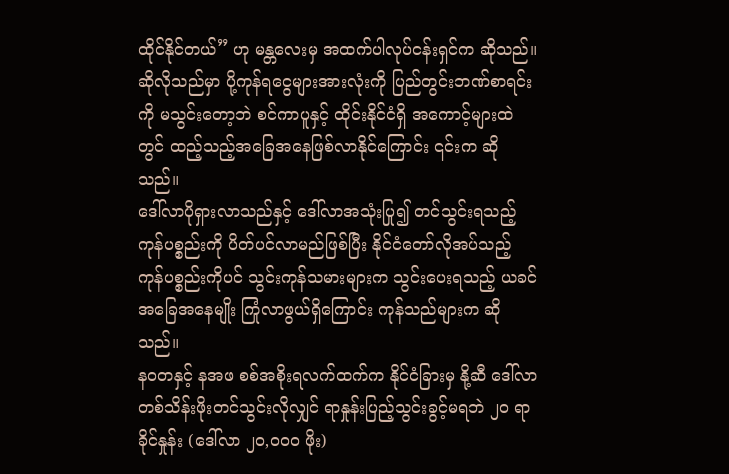ထိုင်နိုင်တယ်” ဟု မန္တလေးမှ အထက်ပါလုပ်ငန်းရှင်က ဆိုသည်။
ဆိုလိုသည်မှာ ပို့ကုန်ရငွေများအားလုံးကို ပြည်တွင်းဘဏ်စာရင်းကို မသွင်းတော့ဘဲ စင်ကာပူနှင့် ထိုင်းနိုင်ငံရှိ အကောင့်များထဲတွင် ထည့်သည့်အခြေအနေဖြစ်လာနိုင်ကြောင်း ၎င်းက ဆိုသည်။
ဒေါ်လာပိုရှားလာသည်နှင့် ဒေါ်လာအသုံးပြု၍ တင်သွင်းရသည့် ကုန်ပစ္စည်းကို ပိတ်ပင်လာမည်ဖြစ်ပြီး နိုင်ငံတော်လိုအပ်သည့် ကုန်ပစ္စည်းကိုပင် သွင်းကုန်သမားများက သွင်းပေးရသည့် ယခင်အခြေအနေမျိုး ကြုံလာဖွယ်ရှိကြောင်း ကုန်သည်များက ဆိုသည်။
နဝတနှင့် နအဖ စစ်အစိုးရလက်ထက်က နိုင်ငံခြားမှ နို့ဆီ ဒေါ်လာတစ်သိန်းဖိုးတင်သွင်းလိုလျှင် ရာနှုန်းပြည့်သွင်းခွင့်မရဘဲ ၂၀ ရာခိုင်နှုန်း (ဒေါ်လာ ၂၀,၀၀၀ ဖိုး)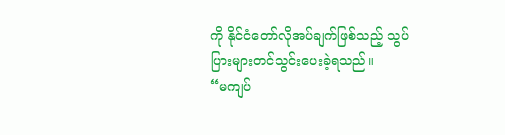ကို နိုင်ငံတော်လိုအပ်ချက်ဖြစ်သည့် သွပ်ပြားများတင်သွင်းပေးခဲ့ရသည်။
“မကျပ်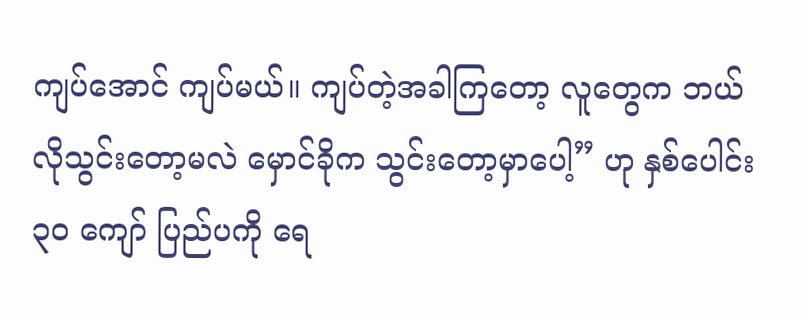ကျပ်အောင် ကျပ်မယ်။ ကျပ်တဲ့အခါကြတော့ လူတွေက ဘယ်လိုသွင်းတော့မလဲ မှောင်ခိုက သွင်းတော့မှာပေါ့” ဟု နှစ်ပေါင်း ၃၀ ကျော် ပြည်ပကို ရေ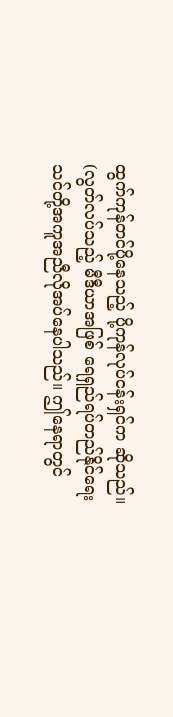ထွက်ကုန်တင်ပို့နေသည့် ပို့ကုန်လုပ်ငန်းရှင်က ဆိုသည်။
(လွတ်လပ်သည့် မီဒီယာအဖြစ် ရေရှည်ရပ်တည်နိုင်ရေး သင်တို့အကူအညီလိုအပ်နေပါသည်။ ဤနေရာတွင်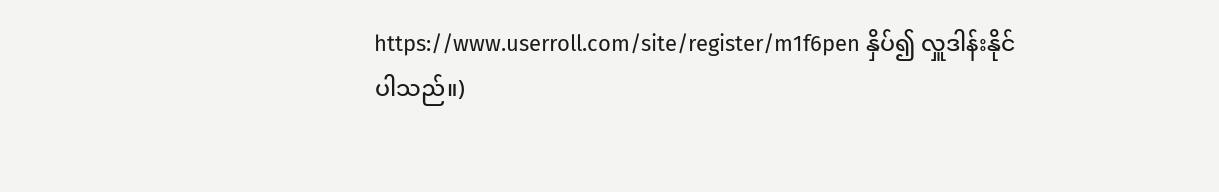https://www.userroll.com/site/register/m1f6pen နှိပ်၍ လှူဒါန်းနိုင်ပါသည်။)